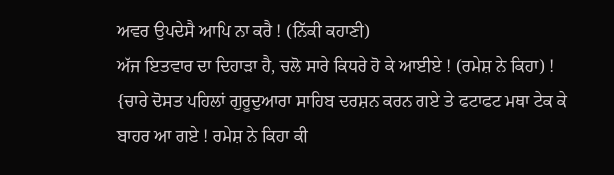ਅਵਰ ਉਪਦੇਸੈ ਆਪਿ ਨਾ ਕਰੈ ! (ਨਿੱਕੀ ਕਹਾਣੀ)
ਅੱਜ ਇਤਵਾਰ ਦਾ ਦਿਹਾੜਾ ਹੈ, ਚਲੋ ਸਾਰੇ ਕਿਧਰੇ ਹੋ ਕੇ ਆਈਏ ! (ਰਮੇਸ਼ ਨੇ ਕਿਹਾ) !
{ਚਾਰੇ ਦੋਸਤ ਪਹਿਲਾਂ ਗੁਰੂਦੁਆਰਾ ਸਾਹਿਬ ਦਰਸ਼ਨ ਕਰਨ ਗਏ ਤੇ ਫਟਾਫਟ ਮਥਾ ਟੇਕ ਕੇ ਬਾਹਰ ਆ ਗਏ ! ਰਮੇਸ਼ ਨੇ ਕਿਹਾ ਕੀ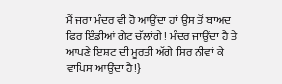ਮੈਂ ਜਰਾ ਮੰਦਰ ਵੀ ਹੋ ਆਉਂਦਾ ਹਾਂ ਉਸ ਤੋਂ ਬਾਅਦ ਫਿਰ ਇੰਡੀਆਂ ਗੇਟ ਚੱਲਾਂਗੇ ! ਮੰਦਰ ਜਾਉਂਦਾ ਹੈ ਤੇ ਆਪਣੇ ਇਸ਼ਟ ਦੀ ਮੂਰਤੀ ਅੱਗੇ ਸਿਰ ਨੀਵਾਂ ਕੇ ਵਾਪਿਸ ਆਉਂਦਾ ਹੈ!}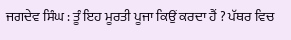ਜਗਦੇਵ ਸਿੰਘ : ਤੂੰ ਇਹ ਮੂਰਤੀ ਪੂਜਾ ਕਿਉਂ ਕਰਦਾ ਹੈਂ ? ਪੱਥਰ ਵਿਚ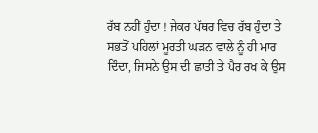ਰੱਬ ਨਹੀਂ ਹੁੰਦਾ ! ਜੇਕਰ ਪੱਥਰ ਵਿਚ ਰੱਬ ਹੁੰਦਾ ਤੇ ਸਭਤੋਂ ਪਹਿਲਾਂ ਮੂਰਤੀ ਘੜਨ ਵਾਲੇ ਨੂੰ ਹੀ ਮਾਰ ਦਿੰਦਾ, ਜਿਸਨੇ ਉਸ ਦੀ ਛਾਤੀ ਤੇ ਪੈਰ ਰਖ ਕੇ ਉਸ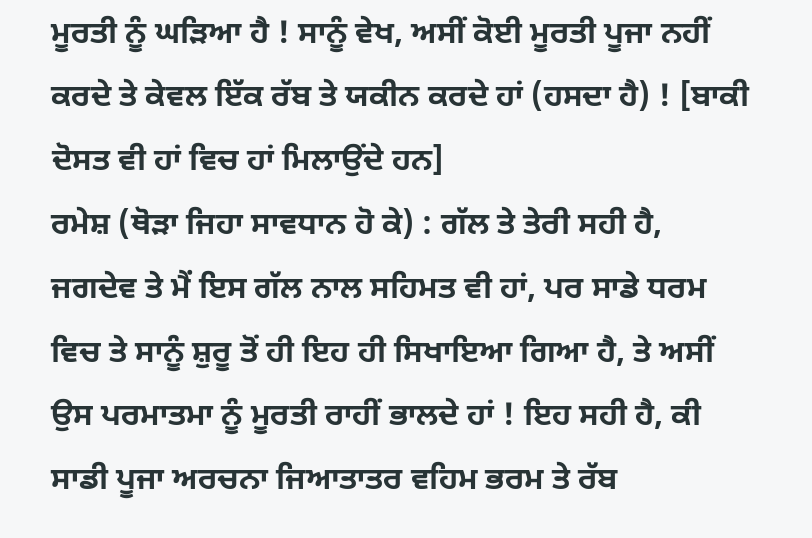ਮੂਰਤੀ ਨੂੰ ਘੜਿਆ ਹੈ ! ਸਾਨੂੰ ਵੇਖ, ਅਸੀਂ ਕੋਈ ਮੂਰਤੀ ਪੂਜਾ ਨਹੀਂ ਕਰਦੇ ਤੇ ਕੇਵਲ ਇੱਕ ਰੱਬ ਤੇ ਯਕੀਨ ਕਰਦੇ ਹਾਂ (ਹਸਦਾ ਹੈ) ! [ਬਾਕੀ ਦੋਸਤ ਵੀ ਹਾਂ ਵਿਚ ਹਾਂ ਮਿਲਾਉਂਦੇ ਹਨ]
ਰਮੇਸ਼ (ਥੋੜਾ ਜਿਹਾ ਸਾਵਧਾਨ ਹੋ ਕੇ) : ਗੱਲ ਤੇ ਤੇਰੀ ਸਹੀ ਹੈ, ਜਗਦੇਵ ਤੇ ਮੈਂ ਇਸ ਗੱਲ ਨਾਲ ਸਹਿਮਤ ਵੀ ਹਾਂ, ਪਰ ਸਾਡੇ ਧਰਮ ਵਿਚ ਤੇ ਸਾਨੂੰ ਸ਼ੁਰੂ ਤੋਂ ਹੀ ਇਹ ਹੀ ਸਿਖਾਇਆ ਗਿਆ ਹੈ, ਤੇ ਅਸੀਂ ਉਸ ਪਰਮਾਤਮਾ ਨੂੰ ਮੂਰਤੀ ਰਾਹੀਂ ਭਾਲਦੇ ਹਾਂ ! ਇਹ ਸਹੀ ਹੈ, ਕੀ ਸਾਡੀ ਪੂਜਾ ਅਰਚਨਾ ਜਿਆਤਾਤਰ ਵਹਿਮ ਭਰਮ ਤੇ ਰੱਬ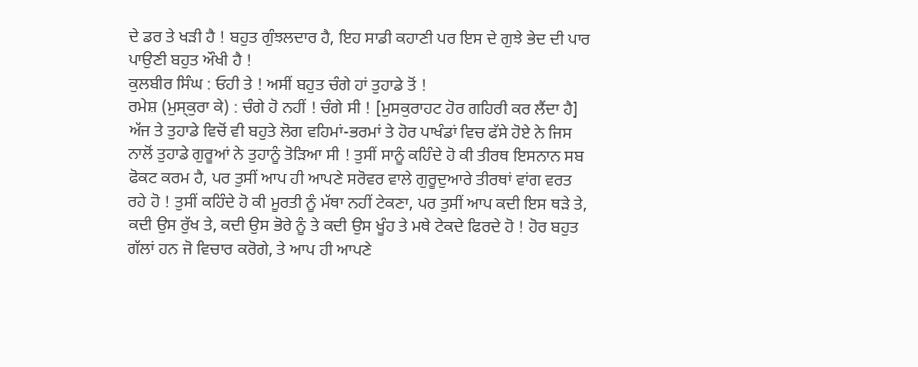ਦੇ ਡਰ ਤੇ ਖੜੀ ਹੈ ! ਬਹੁਤ ਗੁੰਝਲਦਾਰ ਹੈ, ਇਹ ਸਾਡੀ ਕਹਾਣੀ ਪਰ ਇਸ ਦੇ ਗੁਝੇ ਭੇਦ ਦੀ ਪਾਰ ਪਾਉਣੀ ਬਹੁਤ ਔਖੀ ਹੈ !
ਕੁਲਬੀਰ ਸਿੰਘ : ਓਹੀ ਤੇ ! ਅਸੀਂ ਬਹੁਤ ਚੰਗੇ ਹਾਂ ਤੁਹਾਡੇ ਤੋਂ !
ਰਮੇਸ਼ (ਮੁਸ੍ਕੁਰਾ ਕੇ) : ਚੰਗੇ ਹੋ ਨਹੀਂ ! ਚੰਗੇ ਸੀ ! [ਮੁਸਕੁਰਾਹਟ ਹੋਰ ਗਹਿਰੀ ਕਰ ਲੈਂਦਾ ਹੈ] ਅੱਜ ਤੇ ਤੁਹਾਡੇ ਵਿਚੋਂ ਵੀ ਬਹੁਤੇ ਲੋਗ ਵਹਿਮਾਂ-ਭਰਮਾਂ ਤੇ ਹੋਰ ਪਾਖੰਡਾਂ ਵਿਚ ਫੱਸੇ ਹੋਏ ਨੇ ਜਿਸ ਨਾਲੋਂ ਤੁਹਾਡੇ ਗੁਰੂਆਂ ਨੇ ਤੁਹਾਨੂੰ ਤੋੜਿਆ ਸੀ ! ਤੁਸੀਂ ਸਾਨੂੰ ਕਹਿੰਦੇ ਹੋ ਕੀ ਤੀਰਥ ਇਸਨਾਨ ਸਬ ਫੋਕਟ ਕਰਮ ਹੈ, ਪਰ ਤੁਸੀਂ ਆਪ ਹੀ ਆਪਣੇ ਸਰੋਵਰ ਵਾਲੇ ਗੁਰੂਦੁਆਰੇ ਤੀਰਥਾਂ ਵਾਂਗ ਵਰਤ ਰਹੇ ਹੋ ! ਤੁਸੀਂ ਕਹਿੰਦੇ ਹੋ ਕੀ ਮੂਰਤੀ ਨੂੰ ਮੱਥਾ ਨਹੀਂ ਟੇਕਣਾ, ਪਰ ਤੁਸੀਂ ਆਪ ਕਦੀ ਇਸ ਥੜੇ ਤੇ, ਕਦੀ ਉਸ ਰੁੱਖ ਤੇ, ਕਦੀ ਉਸ ਭੋਰੇ ਨੂੰ ਤੇ ਕਦੀ ਉਸ ਖੂੰਹ ਤੇ ਮਥੇ ਟੇਕਦੇ ਫਿਰਦੇ ਹੋ ! ਹੋਰ ਬਹੁਤ ਗੱਲਾਂ ਹਨ ਜੋ ਵਿਚਾਰ ਕਰੋਗੇ, ਤੇ ਆਪ ਹੀ ਆਪਣੇ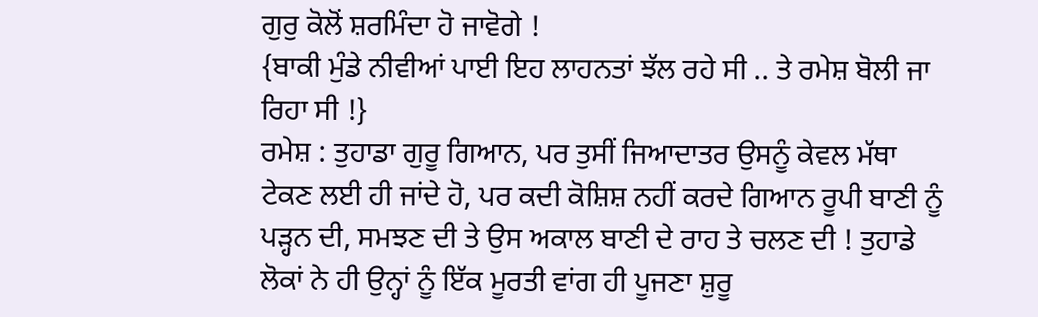ਗੁਰੁ ਕੋਲੋਂ ਸ਼ਰਮਿੰਦਾ ਹੋ ਜਾਵੋਗੇ !
{ਬਾਕੀ ਮੁੰਡੇ ਨੀਵੀਆਂ ਪਾਈ ਇਹ ਲਾਹਨਤਾਂ ਝੱਲ ਰਹੇ ਸੀ .. ਤੇ ਰਮੇਸ਼ ਬੋਲੀ ਜਾ ਰਿਹਾ ਸੀ !}
ਰਮੇਸ਼ : ਤੁਹਾਡਾ ਗੁਰੂ ਗਿਆਨ, ਪਰ ਤੁਸੀਂ ਜਿਆਦਾਤਰ ਉਸਨੂੰ ਕੇਵਲ ਮੱਥਾ ਟੇਕਣ ਲਈ ਹੀ ਜਾਂਦੇ ਹੋ, ਪਰ ਕਦੀ ਕੋਸ਼ਿਸ਼ ਨਹੀਂ ਕਰਦੇ ਗਿਆਨ ਰੂਪੀ ਬਾਣੀ ਨੂੰ ਪੜ੍ਹਨ ਦੀ, ਸਮਝਣ ਦੀ ਤੇ ਉਸ ਅਕਾਲ ਬਾਣੀ ਦੇ ਰਾਹ ਤੇ ਚਲਣ ਦੀ ! ਤੁਹਾਡੇ ਲੋਕਾਂ ਨੇ ਹੀ ਉਨ੍ਹਾਂ ਨੂੰ ਇੱਕ ਮੂਰਤੀ ਵਾਂਗ ਹੀ ਪੂਜਣਾ ਸ਼ੁਰੂ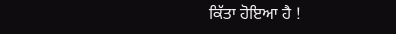ਕਿੱਤਾ ਹੋਇਆ ਹੈ !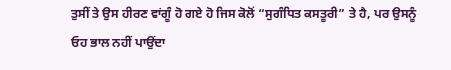ਤੁਸੀਂ ਤੇ ਉਸ ਹੀਰਣ ਵਾਂਗੂੰ ਹੋ ਗਏ ਹੋ ਜਿਸ ਕੋਲੋਂ “ਸੁਗੰਧਿਤ ਕਸਤੂਰੀ” ਤੇ ਹੈ, ਪਰ ਉਸਨੂੰ ਓਹ ਭਾਲ ਨਹੀਂ ਪਾਉਂਦਾ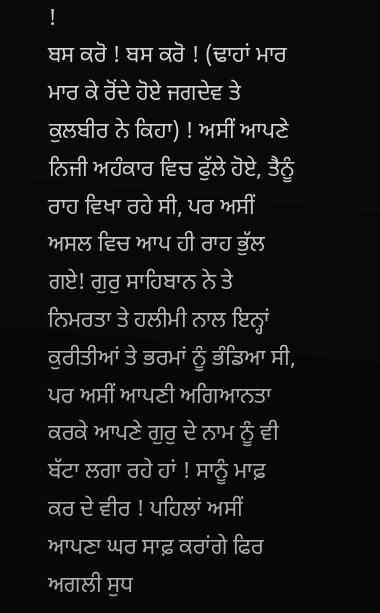!
ਬਸ ਕਰੋ ! ਬਸ ਕਰੋ ! (ਢਾਹਾਂ ਮਾਰ ਮਾਰ ਕੇ ਰੋਂਦੇ ਹੋਏ ਜਗਦੇਵ ਤੇ ਕੁਲਬੀਰ ਨੇ ਕਿਹਾ) ! ਅਸੀਂ ਆਪਣੇ ਨਿਜੀ ਅਹੰਕਾਰ ਵਿਚ ਫੁੱਲੇ ਹੋਏ, ਤੈਨੂੰ ਰਾਹ ਵਿਖਾ ਰਹੇ ਸੀ, ਪਰ ਅਸੀਂ ਅਸਲ ਵਿਚ ਆਪ ਹੀ ਰਾਹ ਭੁੱਲ ਗਏ! ਗੁਰੁ ਸਾਹਿਬਾਨ ਨੇ ਤੇ ਨਿਮਰਤਾ ਤੇ ਹਲੀਮੀ ਨਾਲ ਇਨ੍ਹਾਂ ਕੁਰੀਤੀਆਂ ਤੇ ਭਰਮਾਂ ਨੂੰ ਭੰਡਿਆ ਸੀ, ਪਰ ਅਸੀਂ ਆਪਣੀ ਅਗਿਆਨਤਾ ਕਰਕੇ ਆਪਣੇ ਗੁਰੁ ਦੇ ਨਾਮ ਨੂੰ ਵੀ ਬੱਟਾ ਲਗਾ ਰਹੇ ਹਾਂ ! ਸਾਨੂੰ ਮਾਫ਼ ਕਰ ਦੇ ਵੀਰ ! ਪਹਿਲਾਂ ਅਸੀਂ ਆਪਣਾ ਘਰ ਸਾਫ਼ ਕਰਾਂਗੇ ਫਿਰ ਅਗਲੀ ਸੁਧ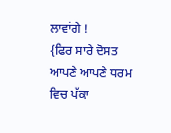ਲਾਵਾਂਗੇ !
{ਫਿਰ ਸਾਰੇ ਦੋਸਤ ਆਪਣੇ ਆਪਣੇ ਧਰਮ ਵਿਚ ਪੱਕਾ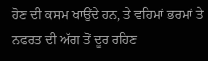ਹੋਣ ਦੀ ਕਸਮ ਖਾਉਂਦੇ ਹਨ, ਤੇ ਵਹਿਮਾਂ ਭਰਮਾਂ ਤੇ ਨਫਰਤ ਦੀ ਅੱਗ ਤੋਂ ਦੂਰ ਰਹਿਣ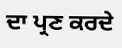ਦਾ ਪ੍ਰਣ ਕਰਦੇ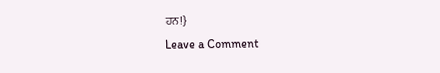ਹਨ!}
Leave a Comment